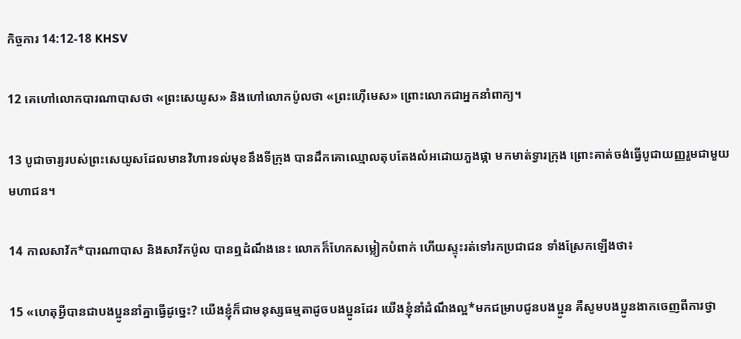កិច្ចការ 14:12-18 KHSV

12 គេហៅលោកបារណា‌បាសថា «ព្រះសេយូស» និងហៅលោកប៉ូលថា «ព្រះហ៊ើមេស» ព្រោះលោកជាអ្នកនាំពាក្យ។

13 បូជា‌ចារ្យរបស់ព្រះសេយូសដែលមានវិហារទល់មុខនឹងទីក្រុង បានដឹកគោឈ្មោលតុប‌តែងលំអដោយភួងផ្កា មកមាត់ទ្វារក្រុង ព្រោះគាត់ចង់ធ្វើបូជា‌យញ្ញរួមជាមួយមហា‌ជន។

14 កាលសាវ័ក*បារណា‌បាស និងសាវ័កប៉ូល បានឮដំណឹងនេះ លោកក៏ហែកសម្លៀក‌បំពាក់ ហើយស្ទុះរត់ទៅរកប្រជា‌ជន ទាំងស្រែកឡើងថា៖

15 «ហេតុអ្វីបានជាបង‌ប្អូននាំគ្នាធ្វើដូច្នេះ? យើងខ្ញុំក៏ជាមនុស្សធម្មតាដូចបង‌ប្អូនដែរ យើងខ្ញុំនាំដំណឹង‌ល្អ*មកជម្រាបជូនបង‌ប្អូន គឺសូមបង‌ប្អូនងាកចេញពីការថ្វា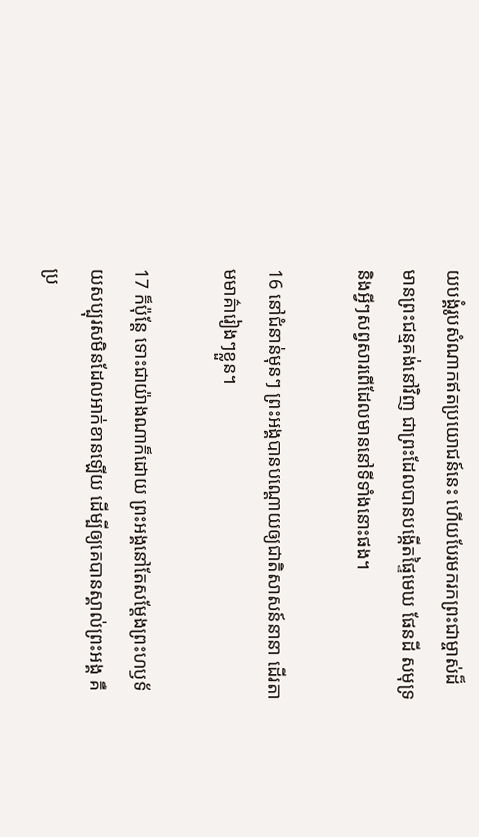យ‌បង្គំរូបសំណាកឥតប្រយោជន៍នេះ ហើយបែរមករកព្រះ‌ជាម្ចាស់ដ៏មានព្រះ‌ជន្មគង់នៅវិញ ជាព្រះដែលបានបង្កើតផ្ទៃមេឃ ផែន‌ដី សមុទ្រ និងអ្វីៗសព្វសារពើដែលមាននៅទីទាំងនោះផង។

16 នៅជំនាន់មុនៗ ព្រះ‌អង្គបានបណ្ដោយឲ្យជាតិសាសន៍នានា ដើរតាមមាគ៌ារៀងៗខ្លួន។

17 ក៏ប៉ុន្តែ ទោះជាយ៉ាងណាក៏ដោយ ព្រះ‌អង្គនៅតែសម្តែងព្រះ‌ហឫទ័យសប្បុរសមិនដែលអាក់‌ខានឡើយ ដើម្បីឲ្យគេបានស្គាល់ព្រះ‌អង្គ គឺប្រ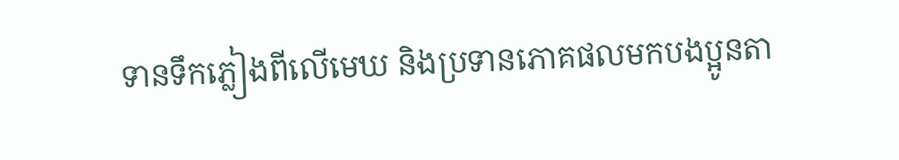ទានទឹកភ្លៀងពីលើមេឃ និងប្រទានភោគផលមកបង‌ប្អូនតា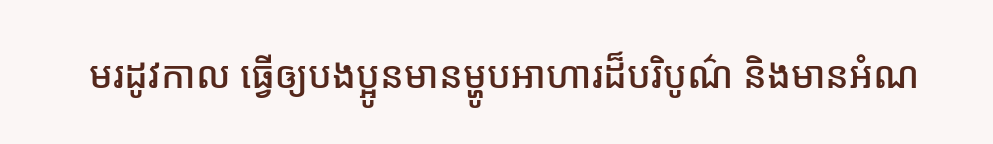មរដូវកាល ធ្វើឲ្យបង‌ប្អូនមានម្ហូបអាហារដ៏បរិបូណ៌ និងមានអំណ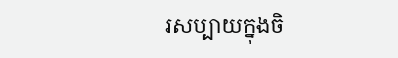រសប្បាយក្នុងចិ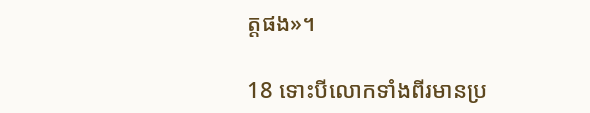ត្តផង»។

18 ទោះបីលោកទាំងពីរមានប្រ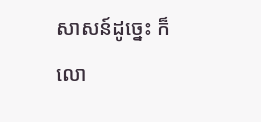សាសន៍ដូច្នេះ ក៏លោ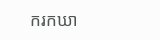ករកឃា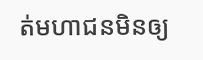ត់មហា‌ជនមិនឲ្យ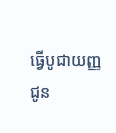ធ្វើបូជា‌យញ្ញជូន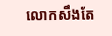លោកសឹងតែ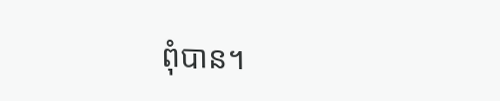ពុំបាន។